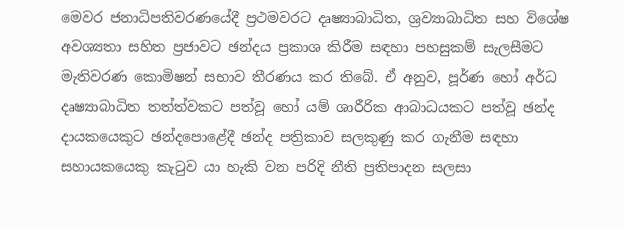මෙවර ජනාධිපතිවරණයේදී ප්‍රථමවරට දෘෂ්‍යාබාධිත, ශ්‍රව්‍යාබාධිත සහ විශේෂ අවශ්‍යතා සහිත ප්‍රජාවට ඡන්දය ප්‍රකාශ කිරීම සඳහා පහසුකම් සැලසීමට මැතිවරණ කොමිෂන් සභාව තීරණය කර තිබේ. ඒ අනුව, පූර්ණ හෝ අර්ධ දෘෂ්‍යාබාධිත තත්ත්වකට පත්වූ හෝ යම් ශාරීරික ආබාධයකට පත්වූ ඡන්ද දායකයෙකුට ඡන්දපොළේදී ඡන්ද පත්‍රිකාව සලකුණු කර ගැනීම සඳහා සහායකයෙකු කැටුව යා හැකි වන පරිදි නීති ප්‍රතිපාදන සලසා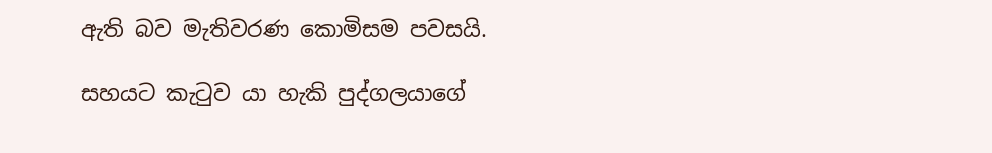ඇති බව මැතිවරණ කොමිසම පවසයි.

සහයට කැටුව යා හැකි පුද්ගලයාගේ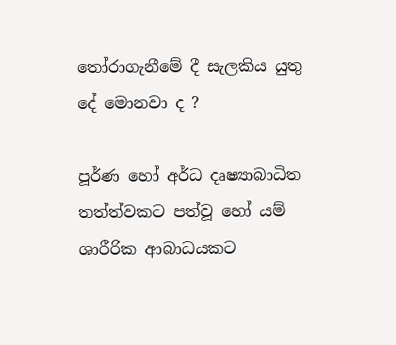තෝරාගැනීමේ දී සැලකිය යුතු දේ මොනවා ද ?

පූර්ණ හෝ අර්ධ දෘෂ්‍යාබාධිත තත්ත්වකට පත්වූ හෝ යම් ශාරීරික ආබාධයකට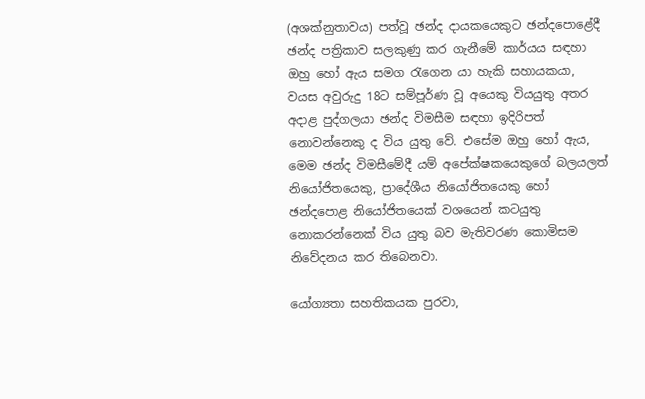(අශක්නුතාවය) පත්වූ ඡන්ද දායකයෙකුට ඡන්දපොළේදී ඡන්ද පත්‍රිකාව සලකුණු කර ගැනීමේ කාර්යය සඳහා ඔහු හෝ ඇය සමග රැගෙන යා හැකි සහායකයා, වයස අවුරුදු 18ට සම්පූර්ණ වූ අයෙකු වියයුතු අතර අදාළ පුද්ගලයා ඡන්ද විමසීම සඳහා ඉදිරිපත් නොවන්නෙකු ද විය යුතු වේ. එසේම ඔහු හෝ ඇය, මෙම ඡන්ද විමසීමේදී යම් අපේක්ෂකයෙකුගේ බලයලත් නියෝජිතයෙකු, ප්‍රාදේශීය නියෝජිතයෙකු හෝ ඡන්දපොළ නියෝජිතයෙක් වශයෙන් කටයුතු නොකරන්නෙක් විය යුතු බව මැතිවරණ කොමිසම නිවේදනය කර තිබෙනවා.

යෝග්‍යතා සහතිකයක පුරවා,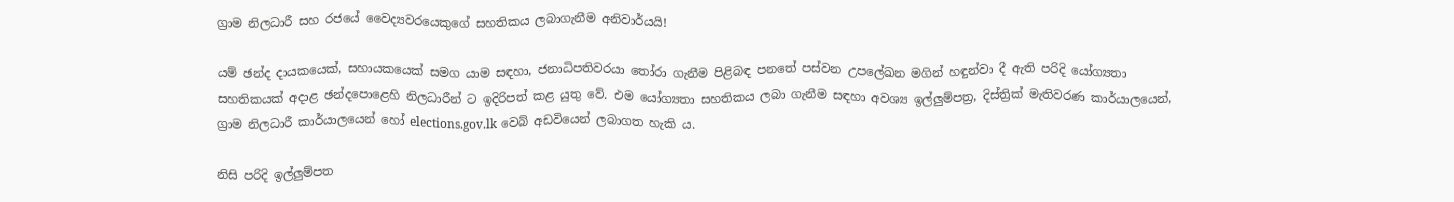ග්‍රාම නිලධාරී සහ රජයේ වෛද්‍යවරයෙකුගේ සහතිකය ලබාගැනීම අනිවාර්යයි!

යම් ඡන්ද දායකයෙක්, සහායකයෙක් සමග යාම සඳහා, ජනාධිපතිවරයා තෝරා ගැනීම පිළිබඳ පනතේ පස්වන උපලේඛන මගින් හඳුන්වා දී ඇති පරිදි යෝග්‍යතා සහතිකයක් අදාළ ඡන්දපොළෙහි නිලධාරීන් ට ඉදිරිපත් කළ යුතු වේ. එම යෝග්‍යතා සහතිකය ලබා ගැනීම සඳහා අවශ්‍ය ඉල්ලුම්පත්‍ර, දිස්ත්‍රික් මැතිවරණ කාර්යාලයෙන්, ග්‍රාම නිලධාරී කාර්යාලයෙන් හෝ elections.gov.lk වෙබ් අඩවියෙන් ලබාගත හැකි ය.

නිසි පරිදි ඉල්ලුම්පත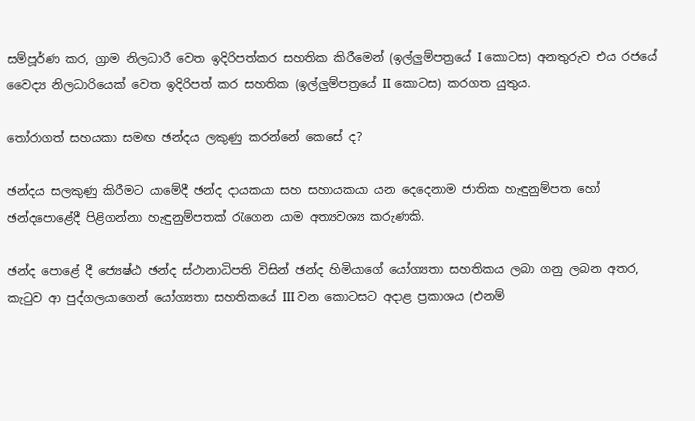සම්පූර්ණ කර, ග්‍රාම නිලධාරී වෙත ඉදිරිපත්කර සහතික කිරීමෙන් (ඉල්ලුම්පත්‍රයේ I කොටස) අනතුරුව එය රජයේ වෛද්‍ය නිලධාරියෙක් වෙත ඉදිරිපත් කර සහතික (ඉල්ලුම්පත්‍රයේ II කොටස) කරගත යුතුය.

තෝරාගත් සහයකා සමඟ ඡන්දය ලකුණු කරන්නේ කෙසේ ද?

ඡන්දය සලකුණු කිරීමට යාමේදී ඡන්ද දායකයා සහ සහායකයා යන දෙදෙනාම ජාතික හැඳුනුම්පත හෝ ඡන්දපොළේදී පිළිගන්නා හැඳුනුම්පතක් රැගෙන යාම අත්‍යවශ්‍ය කරුණකි.

ඡන්ද පොළේ දී ජ්‍යෙෂ්ඨ ඡන්ද ස්ථානාධිපති විසින් ඡන්ද හිමියාගේ යෝග්‍යතා සහතිකය ලබා ගනු ලබන අතර, කැටුව ආ පුද්ගලයාගෙන් යෝග්‍යතා සහතිකයේ III වන කොටසට අදාළ ප්‍රකාශය (එනම්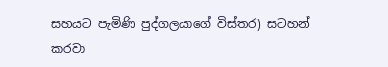සහයට පැමිණි පුද්ගලයාගේ විස්තර) සටහන් කරවා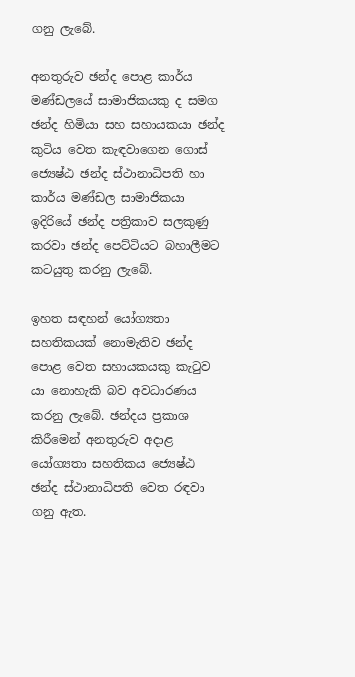ගනු ලැබේ.

අනතුරුව ඡන්ද පොළ කාර්ය මණ්ඩලයේ සාමාජිකයකු ද සමග ඡන්ද හිමියා සහ සහායකයා ඡන්ද කුටිය වෙත කැඳවාගෙන ගොස් ජ්‍යෙෂ්ඨ ඡන්ද ස්ථානාධිපති හා කාර්ය මණ්ඩල සාමාජිකයා ඉදිරියේ ඡන්ද පත්‍රිකාව සලකුණු කරවා ඡන්ද පෙට්ටියට බහාලීමට කටයුතු කරනු ලැබේ.

ඉහත සඳහන් යෝග්‍යතා සහතිකයක් නොමැතිව ඡන්ද පොළ වෙත සහායකයකු කැටුව යා නොහැකි බව අවධාරණය කරනු ලැබේ. ඡන්දය ප්‍රකාශ කිරීමෙන් අනතුරුව අදාළ යෝග්‍යතා සහතිකය ජ්‍යෙෂ්ඨ ඡන්ද ස්ථානාධිපති වෙත රඳවා ගනු ඇත.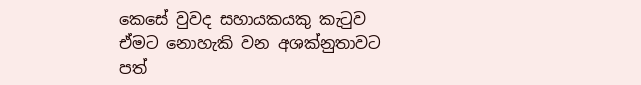කෙසේ වුවද සහායකයකු කැටුව ඒමට නොහැකි වන අශක්නුතාවට පත්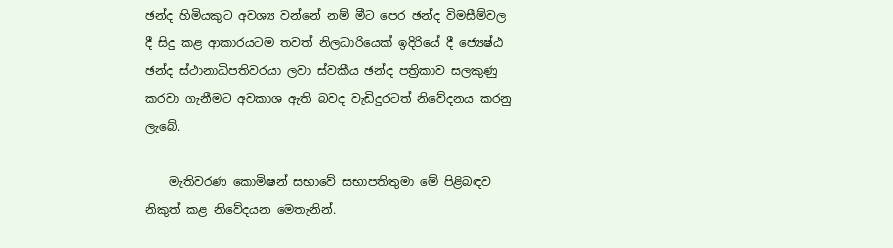ඡන්ද හිමියකුට අවශ්‍ය වන්නේ නම් මීට පෙර ඡන්ද විමසීම්වල දී සිදු කළ ආකාරයටම තවත් නිලධාරියෙක් ඉදිරියේ දී ජ්‍යෙෂ්ඨ ඡන්ද ස්ථානාධිපතිවරයා ලවා ස්වකීය ඡන්ද පත්‍රිකාව සලකුණු කරවා ගැනීමට අවකාශ ඇති බවද වැඩිදුරටත් නිවේදනය කරනු ලැබේ.

    මැතිවරණ කොමිෂන් සභාවේ සභාපතිතුමා මේ පිළිබඳව නිකුත් කළ නිවේදයන මෙතැනින්.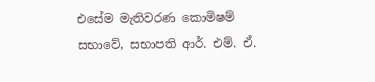එසේම මැතිවරණ කොමිෂම් සභාවේ, සභාපති ආර්. එම්. ඒ.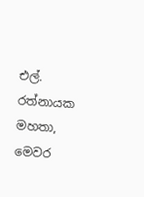එල්. රත්නායක මහතා, මෙවර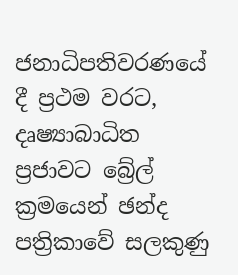ජනාධිපතිවරණයේ දී ප්‍රථම වරට, දෘෂ්‍යාබාධිත ප්‍රජාවට බ්‍රේල් ක්‍රමයෙන් ඡන්ද පත්‍රිකාවේ සලකුණු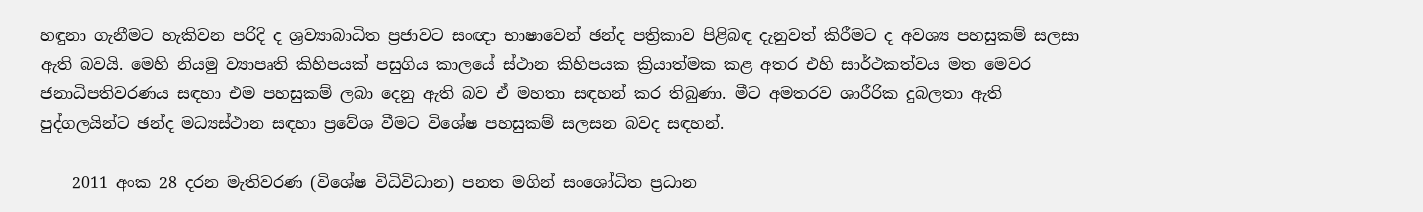හඳුනා ගැනීමට හැකිවන පරිදි ද ශ්‍රව්‍යාබාධිත ප්‍රජාවට සංඥා භාෂාවෙන් ඡන්ද පත්‍රිකාව පිළිබඳ දැනුවත් කිරීමට ද අවශ්‍ය පහසුකම් සලසා ඇති බවයි. මෙහි නියමු ව්‍යාපෘති කිහිපයක් පසුගිය කාලයේ ස්ථාන කිහිපයක ක්‍රියාත්මක කළ අතර එහි සාර්ථකත්වය මත මෙවර ජනාධිපතිවරණය සඳහා එම පහසුකම් ලබා දෙනු ඇති බව ඒ මහතා සඳහන් කර තිබුණා. මීට අමතරව ශාරීරික දුබලතා ඇති පුද්ගලයින්ට ඡන්ද මධ්‍යස්ථාන සඳහා ප්‍රවේශ වීමට විශේෂ පහසුකම් සලසන බවද සඳහන්.

    2011 අංක 28 දරන මැතිවරණ (විශේෂ විධිවිධාන) පනත මගින් සංශෝධිත ප්‍රධාන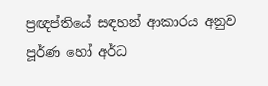ප්‍රඥප්තියේ සඳහන් ආකාරය අනුව පූර්ණ හෝ අර්ධ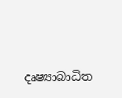දෘෂ්‍යාබාධිත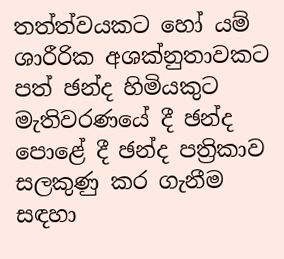තත්ත්වයකට හෝ යම් ශාරීරික අශක්නුතාවකට පත් ඡන්ද හිමියකුට මැතිවරණයේ දී ඡන්ද පොළේ දී ඡන්ද පත්‍රිකාව සලකුණු කර ගැනීම සඳහා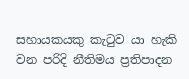සහායකයකු කැටුව යා හැකි වන පරිදි නීතිමය ප්‍රතිපාදන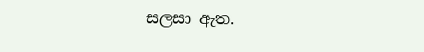සලසා ඇත.